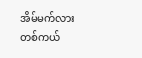အိမ်မက်လား တစ်ကယ်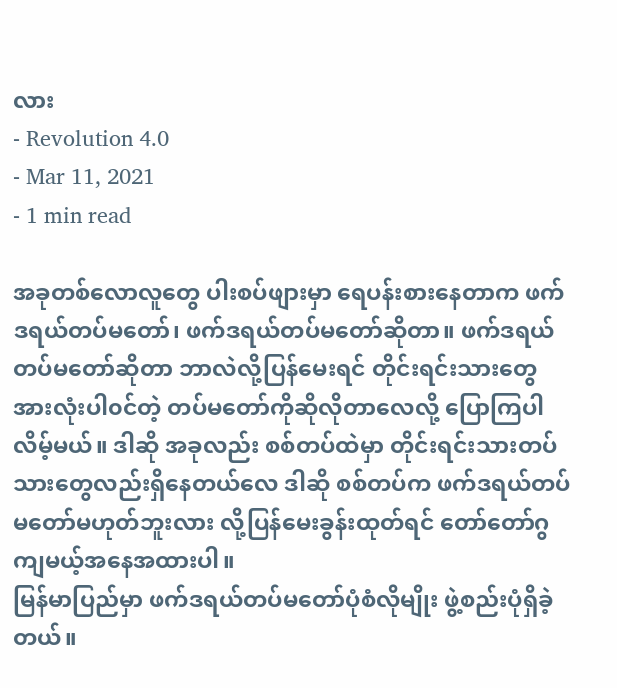လား
- Revolution 4.0
- Mar 11, 2021
- 1 min read

အခုတစ်လောလူတွေ ပါးစပ်ဖျားမှာ ရေပန်းစားနေတာက ဖက်ဒရယ်တပ်မတော်၊ ဖက်ဒရယ်တပ်မတော်ဆိုတာ။ ဖက်ဒရယ်တပ်မတော်ဆိုတာ ဘာလဲလို့ပြန်မေးရင် တိုင်းရင်းသားတွေအားလုံးပါ၀င်တဲ့ တပ်မတော်ကိုဆိုလိုတာလေလို့ ပြောကြပါလိမ့်မယ်။ ဒါဆို အခုလည်း စစ်တပ်ထဲမှာ တိုင်းရင်းသားတပ်သားတွေလည်းရှိနေတယ်လေ ဒါဆို စစ်တပ်က ဖက်ဒရယ်တပ်မတော်မဟုတ်ဘူးလား လို့ပြန်မေးခွန်းထုတ်ရင် တော်တော်ဂွကျမယ့်အနေအထားပါ။
မြန်မာပြည်မှာ ဖက်ဒရယ်တပ်မတော်ပုံစံလိုမျိုး ဖွဲ့စည်းပုံရှိခဲ့တယ်။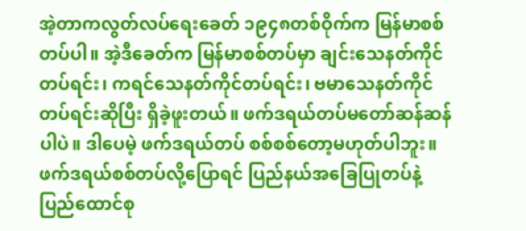အဲ့တာကလွတ်လပ်ရေးခေတ် ၁၉၄၈တစ်ဝိုက်က မြန်မာစစ်တပ်ပါ။ အဲ့ဒီခေတ်က မြန်မာစစ်တပ်မှာ ချင်းသေနတ်ကိုင်တပ်ရင်း၊ ကရင်သေနတ်ကိုင်တပ်ရင်း၊ ဗမာသေနတ်ကိုင်တပ်ရင်းဆိုပြီး ရှိခဲ့ဖူးတယ်။ ဖက်ဒရယ်တပ်မတော်ဆန်ဆန်ပါပဲ။ ဒါပေမဲ့ ဖက်ဒရယ်တပ် စစ်စစ်တော့မဟုတ်ပါဘူး။ ဖက်ဒရယ်စစ်တပ်လို့ပြောရင် ပြည်နယ်အခြေပြုတပ်နဲ့ ပြည်ထောင်စု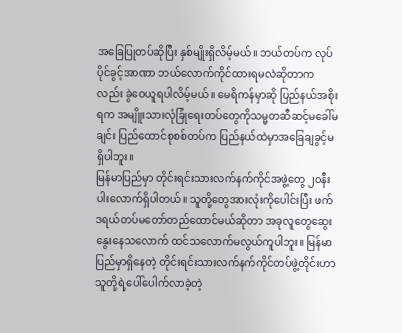အခြေပြုတပ်ဆိုပြီး နှစ်မျိုးရှိလိမ့်မယ်။ ဘယ်တပ်က လုပ်ပိုင်ခွင့်အာဏာ ဘယ်လောက်ကိုင်ထားရမလဲဆိုတာကလည်း ခွဲဝေယူရပါလိမ့်မယ်။ မေရိကန်မှာဆို ပြည်နယ်အစိုးရက အမျိူးသားလုံခြုံရေးတပ်တွေကိုသမ္မတဆီဆင့်မခေါ်မချင်း ပြည်ထောင်စုစစ်တပ်က ပြည်နယ်ထဲမှာအခြေချခွင့်မရှိပါဘူး။
မြန်မာပြည်မှာ တိုင်းရင်းသားလက်နက်ကိုင်အဖွဲ့တွေ ၂၀နီးပါးလောက်ရှိပါတယ်။ သူတို့တွေအားလုံးကိုပေါင်းပြီး ဖက်ဒရယ်တပ်မတော်တည်ထောင်မယ်ဆိုတာ အခုလူတွေဆွေးနွေးနေသလောက် ထင်သလောက်မလွယ်ကူပါဘူး။ မြန်မာပြည်မှာရှိနေတဲ့ တိုင်းရင်းသားလက်နက်ကိုင်တပ်ဖွဲ့တိုင်းဟာ သူတို့ရဲ့ပေါ်ပေါက်လာခဲ့တဲ့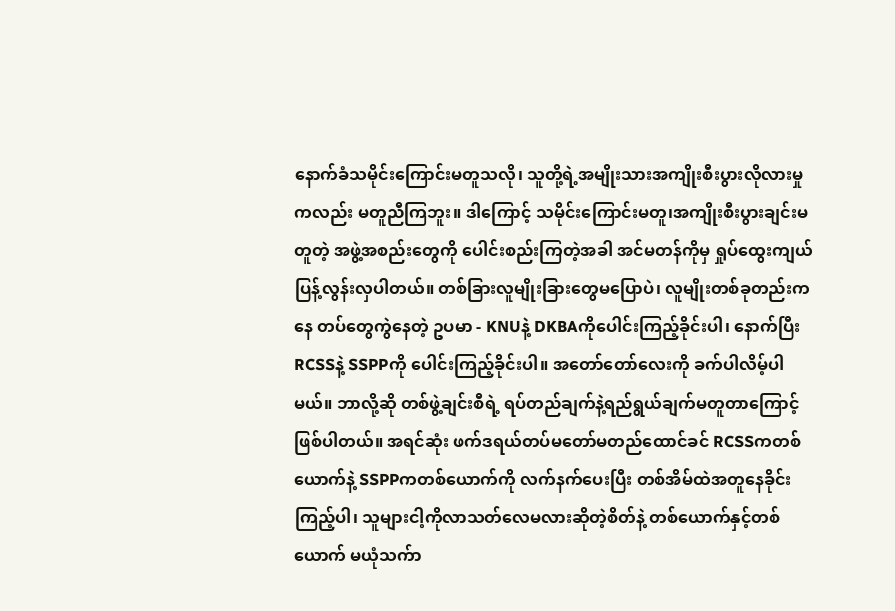နောက်ခံသမိုင်းကြောင်းမတူသလို၊ သူတို့ရဲ့အမျိုးသားအကျိုးစီးပွားလိုလားမှုကလည်း မတူညီကြဘူး။ ဒါကြောင့် သမိုင်းကြောင်းမတူ၊အကျိုးစီးပွားချင်းမတူတဲ့ အဖွဲ့အစည်းတွေကို ပေါင်းစည်းကြတဲ့အခါ အင်မတန်ကိုမှ ရှုပ်ထွေးကျယ်ပြန့်လွန်းလှပါတယ်။ တစ်ခြားလူမျိုးခြားတွေမပြောပဲ၊ လူမျိုးတစ်ခုတည်းကနေ တပ်တွေကွဲနေတဲ့ ဥပမာ - KNUနဲ့ DKBAကိုပေါင်းကြည့်ခိုင်းပါ၊ နောက်ပြီး RCSSနဲ့ SSPPကို ပေါင်းကြည့်ခိုင်းပါ။ အတော်တော်လေးကို ခက်ပါလိမ့်ပါမယ်။ ဘာလို့ဆို တစ်ဖွဲ့ချင်းစီရဲ့ ရပ်တည်ချက်နဲ့ရည်ရွယ်ချက်မတူတာကြောင့်ဖြစ်ပါတယ်။ အရင်ဆုံး ဖက်ဒရယ်တပ်မတော်မတည်ထောင်ခင် RCSSကတစ်ယောက်နဲ့ SSPPကတစ်ယောက်ကို လက်နက်ပေးပြီး တစ်အိမ်ထဲအတူနေခိုင်းကြည့်ပါ၊ သူများငါ့ကိုလာသတ်လေမလားဆိုတဲ့စိတ်နဲ့ တစ်ယောက်နှင့်တစ်ယောက် မယုံသက်ာ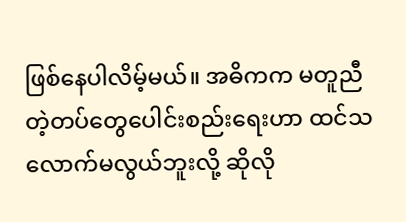ဖြစ်နေပါလိမ့်မယ်။ အဓိကက မတူညီတဲ့တပ်တွေပေါင်းစည်းရေးဟာ ထင်သလောက်မလွယ်ဘူးလို့ ဆိုလို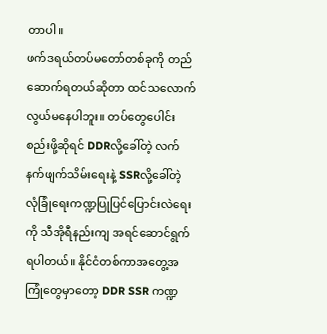တာပါ။
ဖက်ဒရယ်တပ်မတော်တစ်ခုကို တည်ဆောက်ရတယ်ဆိုတာ ထင်သလောက်လွယ်မနေပါဘူး။ တပ်တွေပေါင်းစည်းဖို့ဆိုရင် DDRလို့ခေါ်တဲ့ လက်နက်ဖျက်သိမ်းရေးနဲ့ SSRလို့ခေါ်တဲ့ လုံခြုံရေးကဏ္ဍပြုပြင်ပြောင်းလဲရေးကို သီအိုရီနည်းကျ အရင်ဆောင်ရွက်ရပါတယ်။ နိုင်ငံတစ်ကာအတွေ့အကြုံတွေမှာတော့ DDR SSR ကဏ္ဍ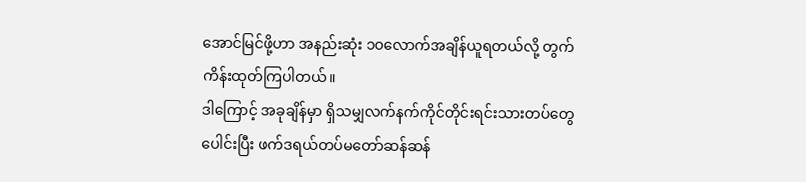အောင်မြင်ဖို့ဟာ အနည်းဆုံး ၁၀လောက်အချိန်ယူရတယ်လို့ တွက်ကိန်းထုတ်ကြပါတယ်။
ဒါကြောင့် အခုချိန်မှာ ရှိသမျှလက်နက်ကိုင်တိုင်းရင်းသားတပ်တွေပေါင်းပြီး ဖက်ဒရယ်တပ်မတော်ဆန်ဆန်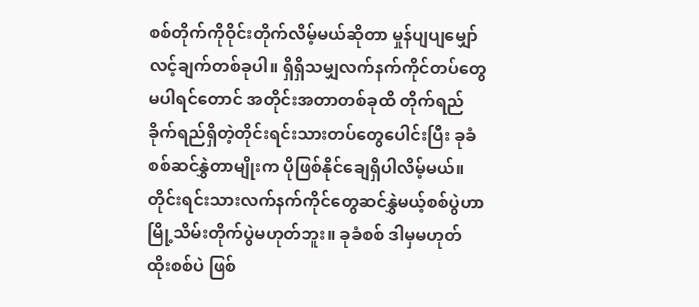စစ်တိုက်ကိုဝိုင်းတိုက်လိမ့်မယ်ဆိုတာ မှုန်ပျပျမျှော်လင့်ချက်တစ်ခုပါ။ ရှိရှိသမျှလက်နက်ကိုင်တပ်တွေမပါရင်တောင် အတိုင်းအတာတစ်ခုထိ တိုက်ရည်ခိုက်ရည်ရှိတဲ့တိုင်းရင်းသားတပ်တွေပေါင်းပြီး ခုခံစစ်ဆင်နွှဲတာမျိုးက ပိုဖြစ်နိုင်ချေရှိပါလိမ့်မယ်။ တိုင်းရင်းသားလက်နက်ကိုင်တွေဆင်နွှဲမယ့်စစ်ပွဲဟာ မြို့သိမ်းတိုက်ပွဲမဟုတ်ဘူး။ ခုခံစစ် ဒါမှမဟုတ် ထိုးစစ်ပဲ ဖြစ်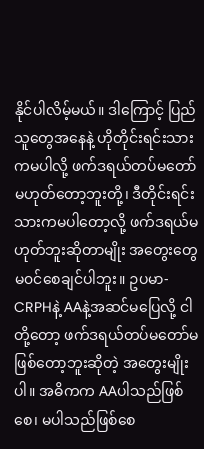နိုင်ပါလိမ့်မယ်။ ဒါကြောင့် ပြည်သူတွေအနေနဲ့ ဟိုတိုင်းရင်းသားကမပါလို့ ဖက်ဒရယ်တပ်မတော်မဟုတ်တော့ဘူးတို့၊ ဒီတိုင်းရင်းသားကမပါတော့လို့ ဖက်ဒရယ်မဟုတ်ဘူးဆိုတာမျိုး အတွေးတွေမ၀င်စေချင်ပါဘူး။ ဥပမာ- CRPHနဲ့ AAနဲ့အဆင်မပြေလို့ ငါတို့တော့ ဖက်ဒရယ်တပ်မတော်မဖြစ်တော့ဘူးဆိုတဲ့ အတွေးမျိုးပါ။ အဓိကက AAပါသည်ဖြစ်စေ၊ မပါသည်ဖြစ်စေ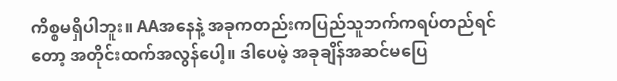ကိစ္စမရှိပါဘူး။ AAအနေနဲ့ အခုကတည်းကပြည်သူဘက်ကရပ်တည်ရင်တော့ အတိုင်းထက်အလွန်ပေါ့။ ဒါပေမဲ့ အခုချိန်အဆင်မပြေ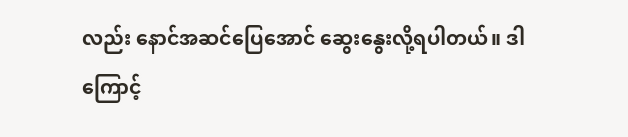လည်း နောင်အဆင်ပြေအောင် ဆွေးနွေးလို့ရပါတယ်။ ဒါကြောင့်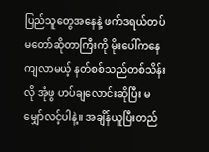ပြည်သူတွေအနေနဲ့ ဖက်ဒရယ်တပ်မတော်ဆိုတာကြီးကို မိုးပေါ်ကနေကျလာမယ့် နတ်စစ်သည်တစ်သိန်းလို အုံဖွ ဟပ်ချလောင်းဆိုပြီး မမျှော်လင့်ပါနဲ့။ အချိန်ယူပြီးတည်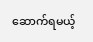ဆောက်ရမယ့်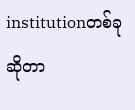institutionတစ်ခုဆိုတာ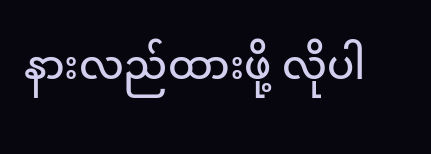နားလည်ထားဖို့ လိုပါ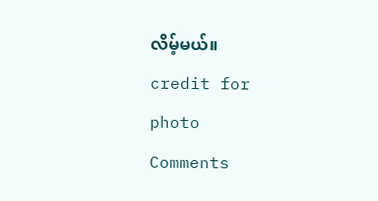လိမ့်မယ်။
credit for photo
Comments